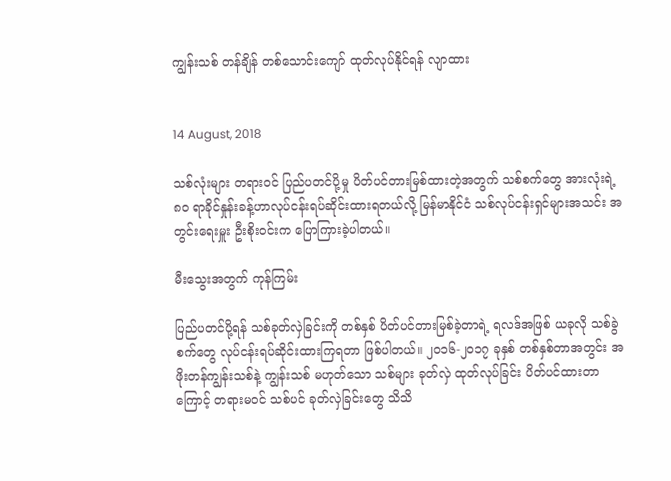ကျွန်းသစ် တန်ချိန် တစ်သောင်းကျော် ထုတ်လုပ်နိုင်ရန် လျာထား


14 August, 2018

သစ်လုံးများ တရားဝင် ပြည်ပတင်ပို့မှု ပိတ်ပင်တားမြစ်ထားတဲ့အတွက် သစ်စက်တွေ အားလုံးရဲ့ ၈၀ ရာခိုင်နှုန်းခန့်ဟာလုပ်ငန်းရပ်ဆိုင်းထားရတယ်လို့ မြန်မာနိုင်ငံ သစ်လုပ်ငန်းရှင်များအသင်း အတွင်းရေးမှူး ဦးစိုးဝင်းက ပြောကြားခဲ့ပါတယ်။

မီးသွေးအတွက် ကုန်ကြမ်း

ပြည်ပတင်ပို့ရန် သစ်ခုတ်လှဲခြင်းကို တစ်နှစ် ပိတ်ပင်တားမြစ်ခဲ့တာရဲ့ ရလဒ်အဖြစ် ယခုလို သစ်ခွဲစက်တွေ လုပ်ငန်းရပ်ဆိုင်းထားကြရတာ ဖြစ်ပါတယ်။ ၂၀၁၆-၂၀၁၇ ခုနှစ် တစ်နှစ်တာအတွင်း အဖိုးတန်ကျွန်းသစ်နဲ့ ကျွန်းသစ် မဟုတ်သော သစ်များ ခုတ်လှဲ ထုတ်လုပ်ခြင်း ပိတ်ပင်ထားတာကြောင့် တရားမဝင် သစ်ပင် ခုတ်လှဲခြင်းတွေ သိသိ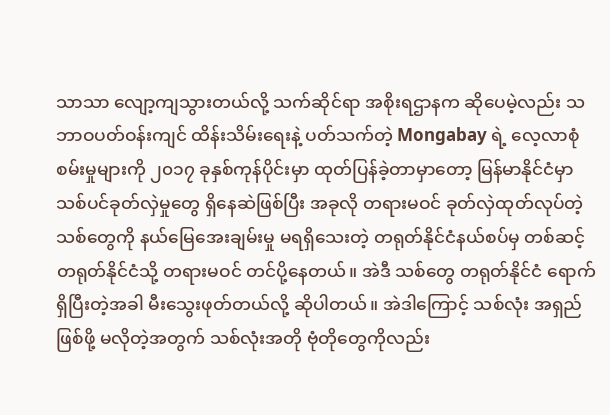သာသာ လျော့ကျသွားတယ်လို့ သက်ဆိုင်ရာ အစိုးရဌာနက ဆိုပေမဲ့လည်း သဘာဝပတ်ဝန်းကျင် ထိန်းသိမ်းရေးနဲ့ ပတ်သက်တဲ့ Mongabay ရဲ့ လေ့လာစုံစမ်းမှုများကို ၂၀၁၇ ခုနှစ်ကုန်ပိုင်းမှာ ထုတ်ပြန်ခဲ့တာမှာတော့ မြန်မာနိုင်ငံမှာ သစ်ပင်ခုတ်လှဲမှုတွေ ရှိနေဆဲဖြစ်ပြီး အခုလို တရားမဝင် ခုတ်လှဲထုတ်လုပ်တဲ့ သစ်တွေကို နယ်မြေအေးချမ်းမှု မရရှိသေးတဲ့ တရုတ်နိုင်ငံနယ်စပ်မှ တစ်ဆင့် တရုတ်နိုင်ငံသို့ တရားမဝင် တင်ပို့နေတယ်။ အဲဒီ သစ်တွေ တရုတ်နိုင်ငံ ရောက်ရှိပြီးတဲ့အခါ မီးသွေးဖုတ်တယ်လို့ ဆိုပါတယ်။ အဲဒါကြောင့် သစ်လုံး အရှည်ဖြစ်ဖို့ မလိုတဲ့အတွက် သစ်လုံးအတို ဗုံတိုတွေကိုလည်း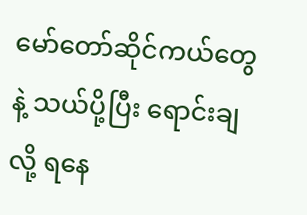မော်တော်ဆိုင်ကယ်တွေနဲ့ သယ်ပို့ပြီး ရောင်းချလို့ ရနေ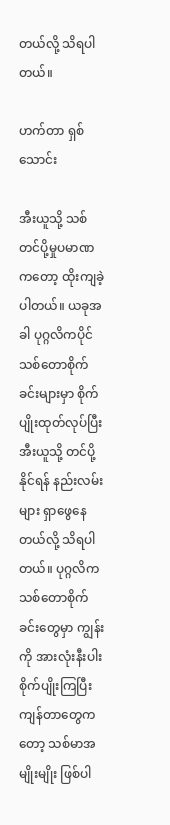တယ်လို့ သိရပါတယ်။

ဟက်တာ ရှစ်သောင်း

အီးယူသို့ သစ်တင်ပို့မှုပမာဏကတော့ ထိုးကျခဲ့ပါတယ်။ ယခုအခါ ပုဂ္ဂလိကပိုင် သစ်တောစိုက်ခင်းများမှာ စိုက်ပျိုးထုတ်လုပ်ပြီး အီးယူသို့ တင်ပို့နိုင်ရန် နည်းလမ်းများ ရှာဖွေနေတယ်လို့ သိရပါတယ်။ ပုဂ္ဂလိက သစ်တောစိုက်ခင်းတွေမှာ ကျွန်းကို အားလုံးနီးပါး စိုက်ပျိုးကြပြီး ကျန်တာတွေကတော့ သစ်မာအမျိုးမျိုး ဖြစ်ပါ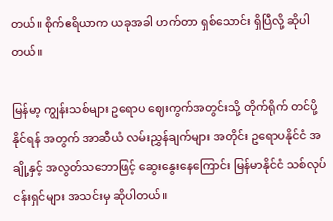တယ်။ စိုက်ဧရိယာက ယခုအခါ ဟက်တာ ရှစ်သောင်း ရှိပြီလို့ ဆိုပါတယ်။

မြန်မာ့ ကျွန်းသစ်များ ဥရောပ ဈေးကွက်အတွင်းသို့ တိုက်ရိုက် တင်ပို့နိုင်ရန် အတွက် အာဆီယံ လမ်းညွှန်ချက်များ အတိုင်း ဥရောပနိုင်ငံ အချို့နှင့် အလွတ်သဘောဖြင့် ဆွေးနွေးနေကြောင်း မြန်မာနိုင်ငံ သစ်လုပ်ငန်းရှင်များ အသင်းမှ ဆိုပါတယ်။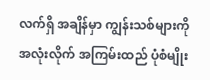လက်ရှိ အချိန်မှာ ကျွန်းသစ်များကို အလုံးလိုက် အကြမ်းထည် ပုံစံမျိုး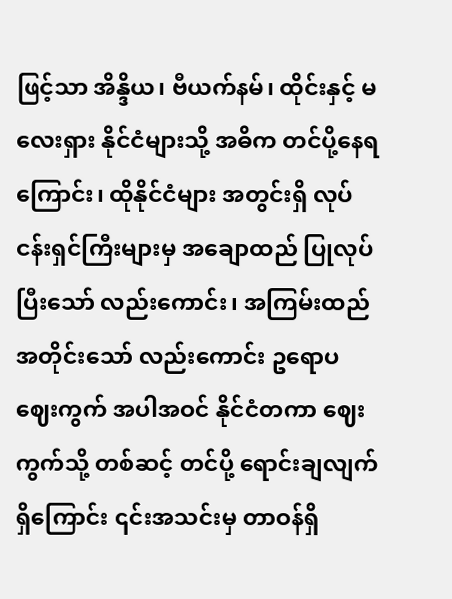ဖြင့်သာ အိန္ဒိယ၊ ဗီယက်နမ်၊ ထိုင်းနှင့် မလေးရှား နိုင်ငံများသို့ အဓိက တင်ပို့နေရကြောင်း၊ ထိုနိုင်ငံများ အတွင်းရှိ လုပ်ငန်းရှင်ကြီးများမှ အချောထည် ပြုလုပ်ပြီးသော် လည်းကောင်း၊ အကြမ်းထည်အတိုင်းသော် လည်းကောင်း ဥရောပ ဈေးကွက် အပါအဝင် နိုင်ငံတကာ ဈေးကွက်သို့ တစ်ဆင့် တင်ပို့ ရောင်းချလျက် ရှိကြောင်း ၎င်းအသင်းမှ တာဝန်ရှိ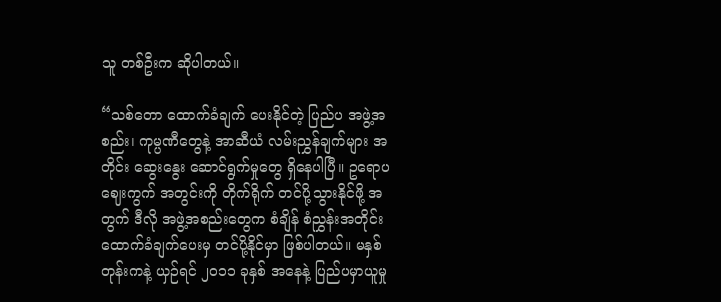သူ တစ်ဦးက ဆိုပါတယ်။

“သစ်တော ထောက်ခံချက် ပေးနိုင်တဲ့ ပြည်ပ အဖွဲ့အစည်း၊ ကုမ္ပဏီတွေနဲ့ အာဆီယံ လမ်းညွှန်ချက်များ အတိုင်း ဆွေးနွေး ဆောင်ရွက်မှုတွေ ရှိနေပါပြီ။ ဥရောပဈေးကွက် အတွင်းကို တိုက်ရိုက် တင်ပို့သွားနိုင်ဖို့ အတွက် ဒီလို အဖွဲ့အစည်းတွေက စံချိန် စံညွှန်းအတိုင်း ထောက်ခံချက်ပေးမှ တင်ပို့နိုင်မှာ ဖြစ်ပါတယ်။ မနှစ်တုန်းကနဲ့ ယှဉ်ရင် ၂၀၁၁ ခုနှစ် အနေနဲ့ ပြည်ပမှာယူမှု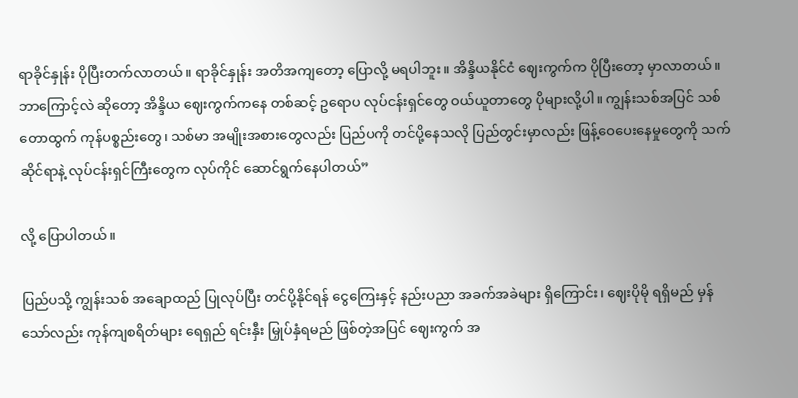ရာခိုင်နှုန်း ပိုပြီးတက်လာတယ်။ ရာခိုင်နှုန်း အတိအကျတော့ ပြောလို့ မရပါဘူး။ အိန္ဒိယနိုင်ငံ ဈေးကွက်က ပိုပြီးတော့ မှာလာတယ်။ ဘာကြောင့်လဲ ဆိုတော့ အိန္ဒိယ ဈေးကွက်ကနေ တစ်ဆင့် ဥရောပ လုပ်ငန်းရှင်တွေ ဝယ်ယူတာတွေ ပိုများလို့ပါ။ ကျွန်းသစ်အပြင် သစ်တောထွက် ကုန်ပစ္စည်းတွေ၊ သစ်မာ အမျိုးအစားတွေလည်း ပြည်ပကို တင်ပို့နေသလို ပြည်တွင်းမှာလည်း ဖြန့်ဝေပေးနေမှုတွေကို သက်ဆိုင်ရာနဲ့ လုပ်ငန်းရှင်ကြီးတွေက လုပ်ကိုင် ဆောင်ရွက်နေပါတယ်”

လို့ ပြောပါတယ်။

ပြည်ပသို့ ကျွန်းသစ် အချောထည် ပြုလုပ်ပြီး တင်ပို့နိုင်ရန် ငွေကြေးနှင့် နည်းပညာ အခက်အခဲများ ရှိကြောင်း၊ ဈေးပိုမို ရရှိမည် မှန်သော်လည်း ကုန်ကျစရိတ်များ ရေရှည် ရင်းနှီး မြှုပ်နှံရမည် ဖြစ်တဲ့အပြင် ဈေးကွက် အ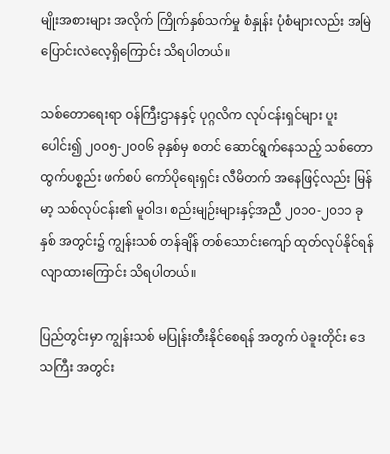မျိုးအစားများ အလိုက် ကြိုက်နှစ်သက်မှု စံနှုန်း ပုံစံများလည်း အမြဲ ပြောင်းလဲလေ့ရှိကြောင်း သိရပါတယ်။

သစ်တောရေးရာ ဝန်ကြီးဌာနနှင့် ပုဂ္ဂလိက လုပ်ငန်းရှင်များ ပူးပေါင်း၍ ၂၀၀၅-၂၀၀၆ ခုနှစ်မှ စတင် ဆောင်ရွက်နေသည့် သစ်တောထွက်ပစ္စည်း ဖက်စပ် ကော်ပိုရေးရှင်း လီမိတက် အနေဖြင့်လည်း မြန်မာ့ သစ်လုပ်ငန်း၏ မူဝါဒ၊ စည်းမျဉ်းများနှင့်အညီ ၂၀၁၀-၂၀၁၁ ခုနှစ် အတွင်း၌ ကျွန်းသစ် တန်ချိန် တစ်သောင်းကျော် ထုတ်လုပ်နိုင်ရန် လျာထားကြောင်း သိရပါတယ်။

ပြည်တွင်းမှာ ကျွန်းသစ် မပြုန်းတီးနိုင်စေရန် အတွက် ပဲခူးတိုင်း ဒေသကြီး အတွင်း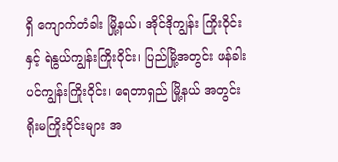ရှိ ကျောက်တံခါး မြို့နယ်၊ အိုင်ဒိုကျွန်း ကြိုးဝိုင်းနှင့် ရဲနွယ်ကျွန်းကြိုးဝိုင်း၊ ပြည်မြို့အတွင်း ဖန်ခါးပင်ကျွန်းကြိုးဝိုင်း၊ ရေတာရှည် မြို့နယ် အတွင်း ရိုးမကြိုးဝိုင်းများ အ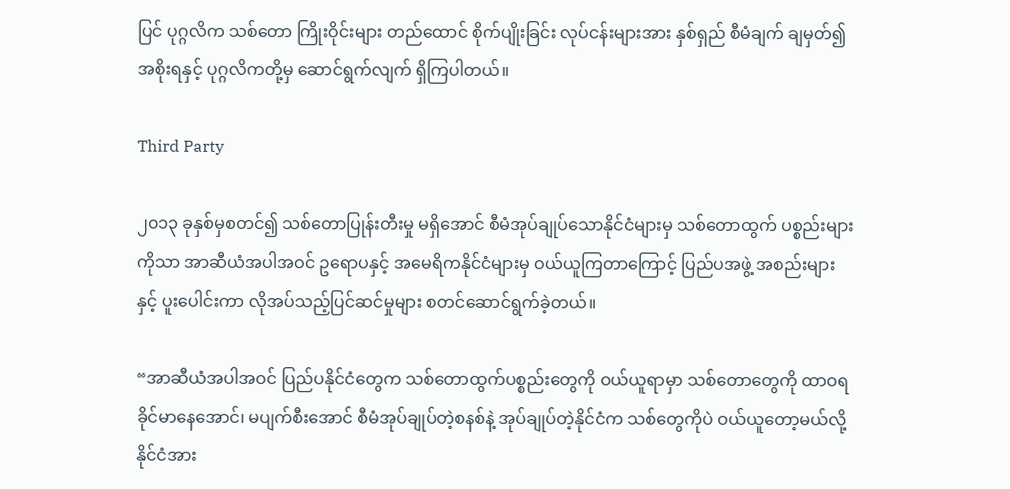ပြင် ပုဂ္ဂလိက သစ်တော ကြိုးဝိုင်းများ တည်ထောင် စိုက်ပျိုးခြင်း လုပ်ငန်းများအား နှစ်ရှည် စီမံချက် ချမှတ်၍ အစိုးရနှင့် ပုဂ္ဂလိကတို့မှ ဆောင်ရွက်လျက် ရှိကြပါတယ်။

Third Party

၂၀၁၃ ခုနှစ်မှစတင်၍ သစ်တောပြုန်းတီးမှု မရှိအောင် စီမံအုပ်ချုပ်သောနိုင်ငံများမှ သစ်တောထွက် ပစ္စည်းများကိုသာ အာဆီယံအပါအဝင် ဥရောပနှင့် အမေရိကနိုင်ငံများမှ ဝယ်ယူကြတာကြောင့် ပြည်ပအဖွဲ့ အစည်းများနှင့် ပူးပေါင်းကာ လိုအပ်သည့်ပြင်ဆင်မှုများ စတင်ဆောင်ရွက်ခဲ့တယ်။

“အာဆီယံအပါအဝင် ပြည်ပနိုင်ငံတွေက သစ်တောထွက်ပစ္စည်းတွေကို ဝယ်ယူရာမှာ သစ်တောတွေကို ထာဝရခိုင်မာနေအောင်၊ မပျက်စီးအောင် စီမံအုပ်ချုပ်တဲ့စနစ်နဲ့ အုပ်ချုပ်တဲ့နိုင်ငံက သစ်တွေကိုပဲ ဝယ်ယူတော့မယ်လို့ နိုင်ငံအား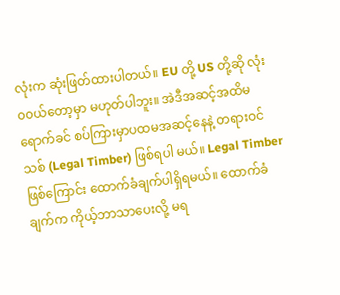လုံးက ဆုံးဖြတ်ထားပါတယ်။ EU တို့ US တို့ဆို လုံး၀၀ယ်တော့မှာ မဟုတ်ပါဘူး။ အဲဒီအဆင့်အထိမရောက်ခင် စပ်ကြားမှာပထမအဆင့်နေနဲ့ တရားဝင်သစ် (Legal Timber) ဖြစ်ရပါ မယ်။ Legal Timber ဖြစ်ကြောင်း ထောက်ခံချက်ပါရှိရမယ်။ ထောက်ခံချက်က ကိုယ့်ဘာသာပေးလို့ မရ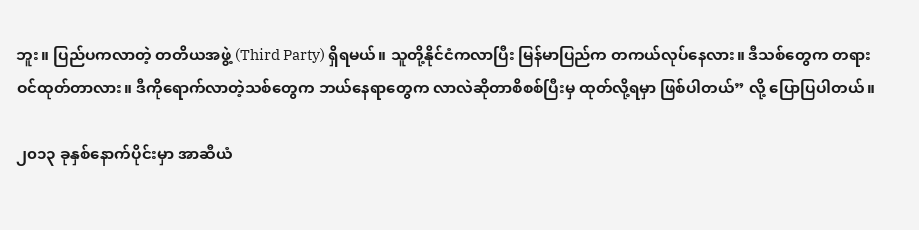ဘူး။ ပြည်ပကလာတဲ့ တတိယအဖွဲ့ (Third Party) ရှိရမယ်။ သူတို့နိုင်ငံကလာပြီး မြန်မာပြည်က တကယ်လုပ်နေလား။ ဒီသစ်တွေက တရားဝင်ထုတ်တာလား။ ဒီကိုရောက်လာတဲ့သစ်တွေက ဘယ်နေရာတွေက လာလဲဆိုတာစိစစ်ပြီးမှ ထုတ်လို့ရမှာ ဖြစ်ပါတယ်” လို့ ပြောပြပါတယ်။

၂၀၁၃ ခုနှစ်နောက်ပိုင်းမှာ အာဆီယံ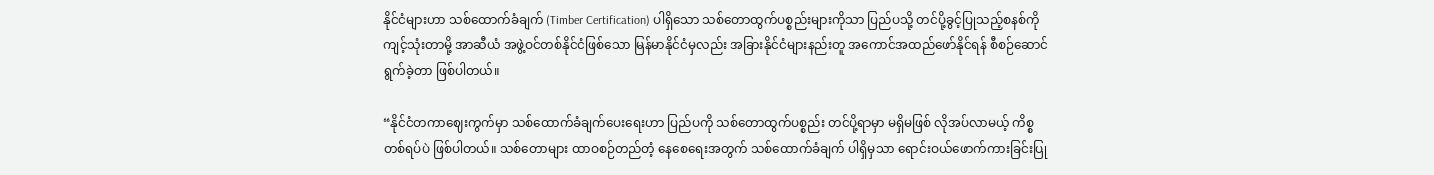နိုင်ငံများဟာ သစ်ထောက်ခံချက် (Timber Certification) ပါရှိသော သစ်တောထွက်ပစ္စည်းများကိုသာ ပြည်ပသို့ တင်ပို့ခွင့်ပြုသည့်စနစ်ကို ကျင့်သုံးတာမို့ အာဆီယံ အဖွဲ့ဝင်တစ်နိုင်ငံဖြစ်သော မြန်မာနိုင်ငံမှလည်း အခြားနိုင်ငံများနည်းတူ အကောင်အထည်ဖော်နိုင်ရန် စီစဉ်ဆောင်ရွက်ခဲ့တာ ဖြစ်ပါတယ်။

“နိုင်ငံတကာဈေးကွက်မှာ သစ်ထောက်ခံချက်ပေးရေးဟာ ပြည်ပကို သစ်တောထွက်ပစ္စည်း တင်ပို့ရာမှာ မရှိမဖြစ် လိုအပ်လာမယ့် ကိစ္စတစ်ရပ်ပဲ ဖြစ်ပါတယ်။ သစ်တောများ ထာဝစဉ်တည်တံ့ နေစေရေးအတွက် သစ်ထောက်ခံချက် ပါရှိမှသာ ရောင်းဝယ်ဖောက်ကားခြင်းပြု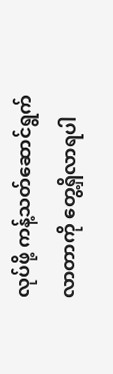လုပ်ဖို့ ကန့်သတ်ဆောင်ရွက်လာတာကို တွေ့ရှိလာရပါ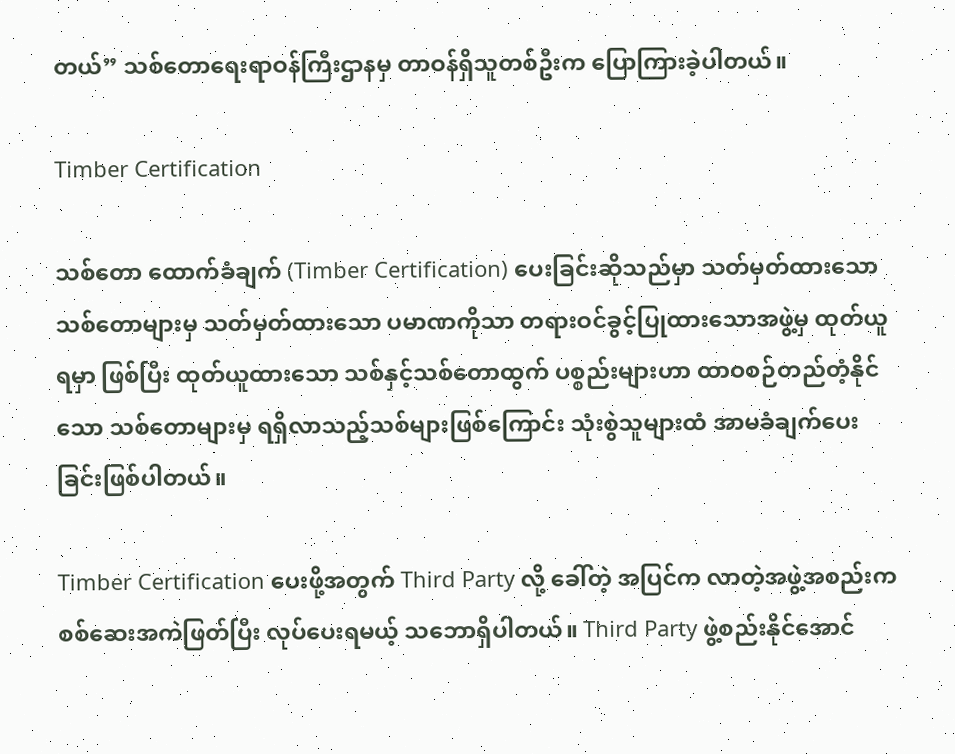တယ်” သစ်တောရေးရာဝန်ကြီးဌာနမှ တာဝန်ရှိသူတစ်ဦးက ပြောကြားခဲ့ပါတယ်။

Timber Certification

သစ်တော ထောက်ခံချက် (Timber Certification) ပေးခြင်းဆိုသည်မှာ သတ်မှတ်ထားသော သစ်တောများမှ သတ်မှတ်ထားသော ပမာဏကိုသာ တရားဝင်ခွင့်ပြုထားသောအဖွဲ့မှ ထုတ်ယူရမှာ ဖြစ်ပြီး ထုတ်ယူထားသော သစ်နှင့်သစ်တောထွက် ပစ္စည်းများဟာ ထာဝစဉ်တည်တံ့နိုင်သော သစ်တောများမှ ရရှိလာသည့်သစ်များဖြစ်ကြောင်း သုံးစွဲသူများထံ အာမခံချက်ပေးခြင်းဖြစ်ပါတယ်။

Timber Certification ပေးဖို့အတွက် Third Party လို့ ခေါ်တဲ့ အပြင်က လာတဲ့အဖွဲ့အစည်းက စစ်ဆေးအကဲဖြတ်ပြီး လုပ်ပေးရမယ့် သဘောရှိပါတယ်။ Third Party ဖွဲ့စည်းနိုင်အောင်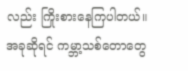လည်း ကြိုးစားနေကြပါတယ်။ အခုဆိုရင် ကမ္ဘာ့သစ်တောတွေ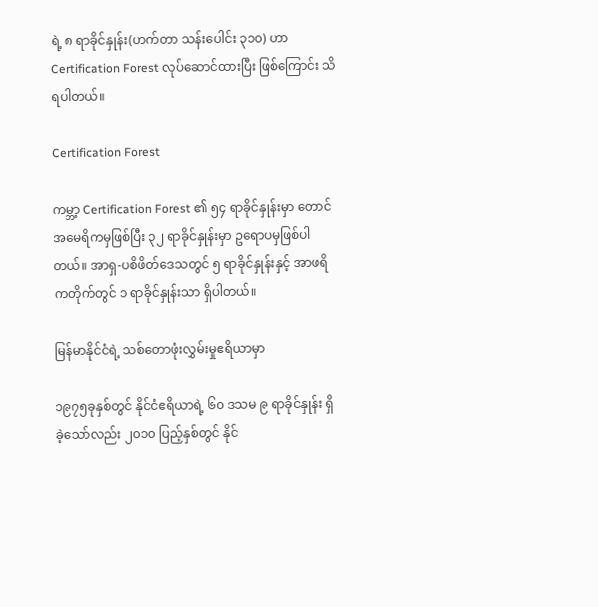ရဲ့ ၈ ရာခိုင်နှုန်း(ဟက်တာ သန်းပေါင်း ၃၁၀) ဟာ Certification Forest လုပ်ဆောင်ထားပြီး ဖြစ်ကြောင်း သိရပါတယ်။

Certification Forest

ကမ္ဘာ့ Certification Forest ၏ ၅၄ ရာခိုင်နှုန်းမှာ တောင်အမေရိကမှဖြစ်ပြီး ၃၂ ရာခိုင်နှုန်းမှာ ဥရောပမှဖြစ်ပါတယ်။ အာရှ-ပစိဖိတ်ဒေသတွင် ၅ ရာခိုင်နှုန်းနှင့် အာဖရိကတိုက်တွင် ၁ ရာခိုင်နှုန်းသာ ရှိပါတယ်။

မြန်မာနိုင်ငံရဲ့ သစ်တောဖုံးလွှမ်းမှုဧရိယာမှာ

၁၉၇၅ခုနှစ်တွင် နိုင်ငံဧရိယာရဲ့ ၆၀ ဒသမ ၉ ရာခိုင်နှုန်း ရှိခဲ့သော်လည်း ၂၀၁၀ ပြည့်နှစ်တွင် နိုင်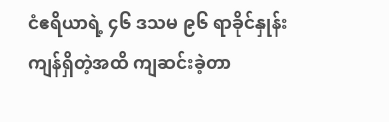ငံဧရိယာရဲ့ ၄၆ ဒသမ ၉၆ ရာခိုင်နှုန်း ကျန်ရှိတဲ့အထိ ကျဆင်းခဲ့တာ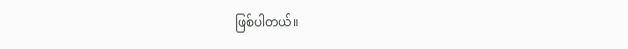ဖြစ်ပါတယ်။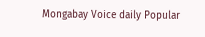Mongabay Voice daily Popular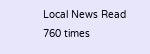Local News Read 760 times